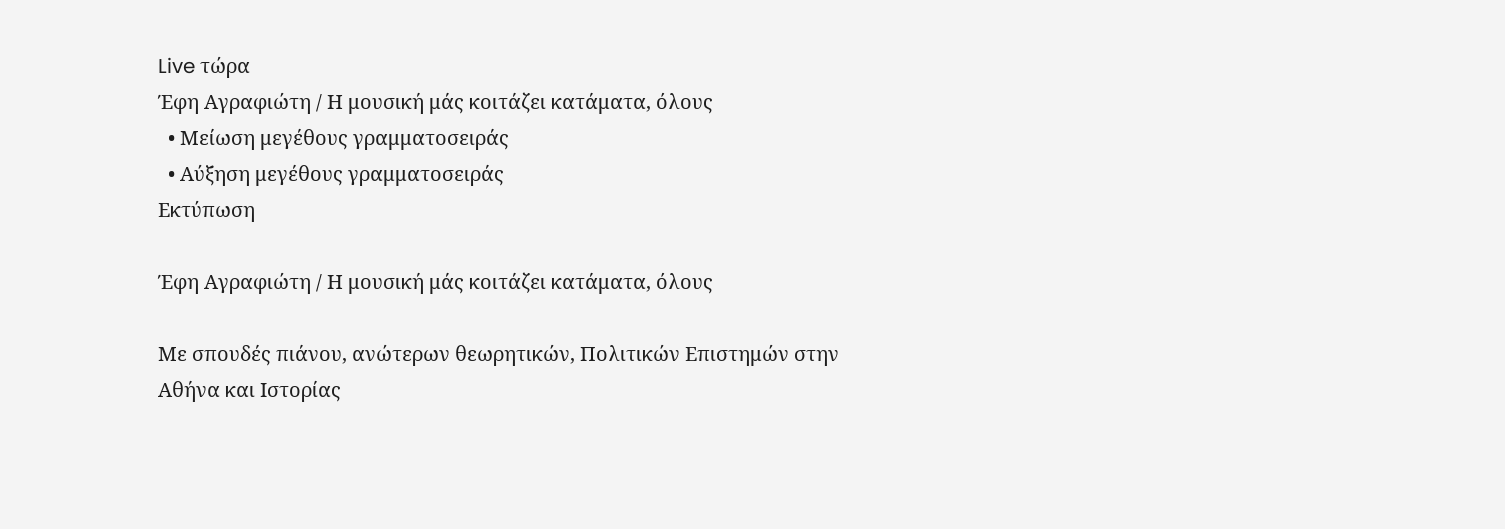Live τώρα
Έφη Αγραφιώτη / Η μουσική μάς κοιτάζει κατάματα, όλους
  • Μείωση μεγέθους γραμματοσειράς
  • Αύξηση μεγέθους γραμματοσειράς
Εκτύπωση

Έφη Αγραφιώτη / Η μουσική μάς κοιτάζει κατάματα, όλους

Με σπουδές πιάνου, ανώτερων θεωρητικών, Πολιτικών Επιστημών στην Αθήνα και Ιστορίας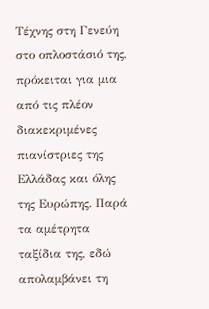Τέχνης στη Γενεύη στο οπλοστάσιό της, πρόκειται για μια από τις πλέον διακεκριμένες πιανίστριες της Ελλάδας και όλης της Ευρώπης. Παρά τα αμέτρητα ταξίδια της, εδώ απολαμβάνει τη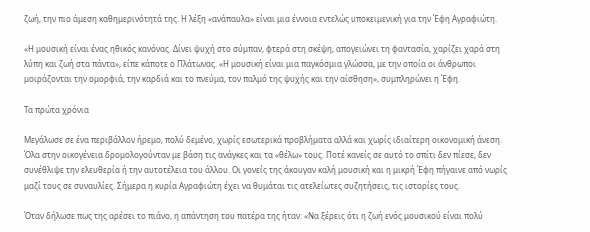ζωή, την πιο άμεση καθημερινότητά της. Η λέξη «ανάπαυλα» είναι μια έννοια εντελώς υποκειμενική για την Έφη Αγραφιώτη.

«Η μουσική είναι ένας ηθικός κανόνας. Δίνει ψυχή στο σύμπαν, φτερά στη σκέψη, απογειώνει τη φαντασία, χαρίζει χαρά στη λύπη και ζωή στα πάντα», είπε κάποτε ο Πλάτωνας. «Η μουσική είναι μια παγκόσμια γλώσσα, με την οποία οι άνθρωποι μοιράζονται την ομορφιά, την καρδιά και το πνεύμα, τον παλμό της ψυχής και την αίσθηση», συμπληρώνει η Έφη.

Τα πρώτα χρόνια

Μεγάλωσε σε ένα περιβάλλον ήρεμο, πολύ δεμένο, χωρίς εσωτερικά προβλήματα αλλά και χωρίς ιδιαίτερη οικονομική άνεση. Όλα στην οικογένεια δρομολογούνταν με βάση τις ανάγκες και τα «θέλω» τους. Ποτέ κανείς σε αυτό το σπίτι δεν πίεσε, δεν συνέθλιψε την ελευθερία ή την αυτοτέλεια του άλλου. Οι γονείς της άκουγαν καλή μουσική και η μικρή Έφη πήγαινε από νωρίς μαζί τους σε συναυλίες. Σήμερα η κυρία Αγραφιώτη έχει να θυμάται τις ατελείωτες συζητήσεις, τις ιστορίες τους.

Όταν δήλωσε πως της αρέσει το πιάνο, η απάντηση του πατέρα της ήταν: «Να ξέρεις ότι η ζωή ενός μουσικού είναι πολύ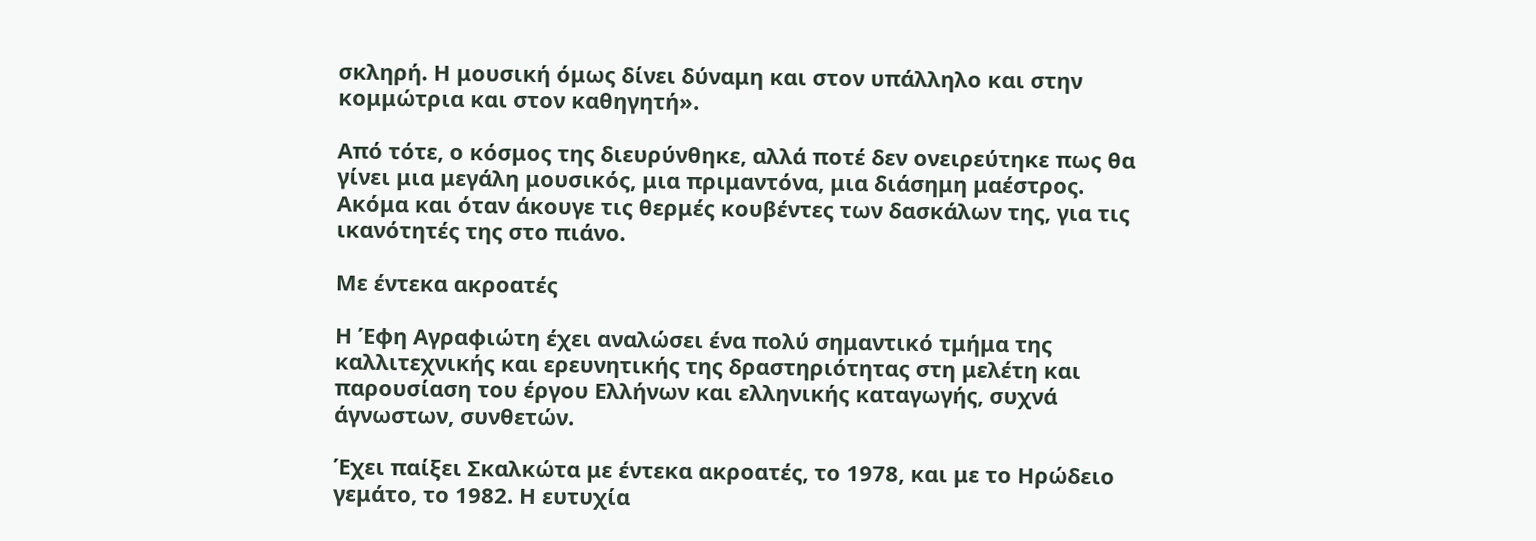σκληρή. Η μουσική όμως δίνει δύναμη και στον υπάλληλο και στην κομμώτρια και στον καθηγητή».

Από τότε, ο κόσμος της διευρύνθηκε, αλλά ποτέ δεν ονειρεύτηκε πως θα γίνει μια μεγάλη μουσικός, μια πριμαντόνα, μια διάσημη μαέστρος. Ακόμα και όταν άκουγε τις θερμές κουβέντες των δασκάλων της, για τις ικανότητές της στο πιάνο.

Με έντεκα ακροατές

Η Έφη Αγραφιώτη έχει αναλώσει ένα πολύ σημαντικό τμήμα της καλλιτεχνικής και ερευνητικής της δραστηριότητας στη μελέτη και παρουσίαση του έργου Ελλήνων και ελληνικής καταγωγής, συχνά άγνωστων, συνθετών.

Έχει παίξει Σκαλκώτα με έντεκα ακροατές, το 1978, και με το Ηρώδειο γεμάτο, το 1982. Η ευτυχία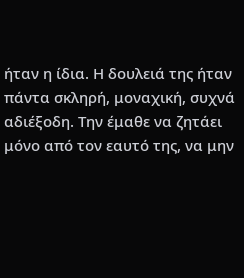ήταν η ίδια. Η δουλειά της ήταν πάντα σκληρή, μοναχική, συχνά αδιέξοδη. Την έμαθε να ζητάει μόνο από τον εαυτό της, να μην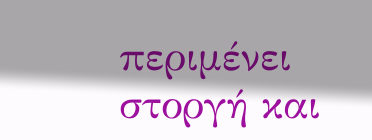περιμένει στοργή και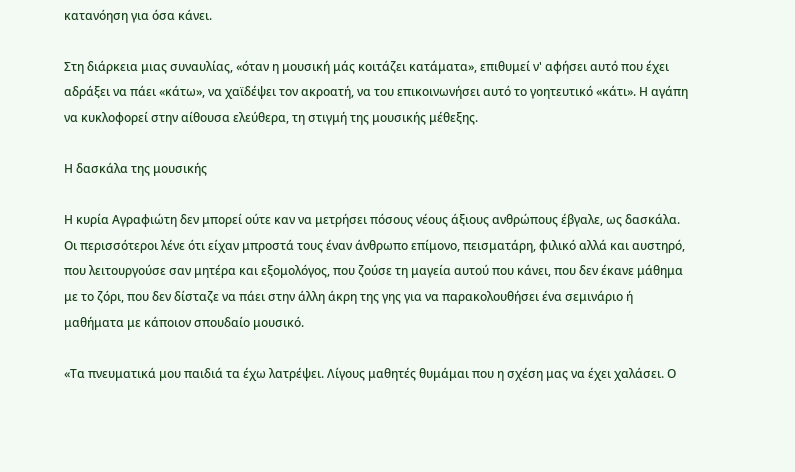κατανόηση για όσα κάνει.

Στη διάρκεια μιας συναυλίας, «όταν η μουσική μάς κοιτάζει κατάματα», επιθυμεί ν' αφήσει αυτό που έχει αδράξει να πάει «κάτω», να χαϊδέψει τον ακροατή, να του επικοινωνήσει αυτό το γοητευτικό «κάτι». Η αγάπη να κυκλοφορεί στην αίθουσα ελεύθερα, τη στιγμή της μουσικής μέθεξης.

Η δασκάλα της μουσικής

Η κυρία Αγραφιώτη δεν μπορεί ούτε καν να μετρήσει πόσους νέους άξιους ανθρώπους έβγαλε, ως δασκάλα. Οι περισσότεροι λένε ότι είχαν μπροστά τους έναν άνθρωπο επίμονο, πεισματάρη, φιλικό αλλά και αυστηρό, που λειτουργούσε σαν μητέρα και εξομολόγος, που ζούσε τη μαγεία αυτού που κάνει, που δεν έκανε μάθημα με το ζόρι, που δεν δίσταζε να πάει στην άλλη άκρη της γης για να παρακολουθήσει ένα σεμινάριο ή μαθήματα με κάποιον σπουδαίο μουσικό.

«Τα πνευματικά μου παιδιά τα έχω λατρέψει. Λίγους μαθητές θυμάμαι που η σχέση μας να έχει χαλάσει. Ο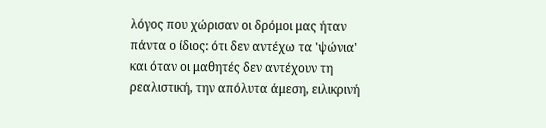λόγος που χώρισαν οι δρόμοι μας ήταν πάντα ο ίδιος: ότι δεν αντέχω τα 'ψώνια' και όταν οι μαθητές δεν αντέχουν τη ρεαλιστική, την απόλυτα άμεση, ειλικρινή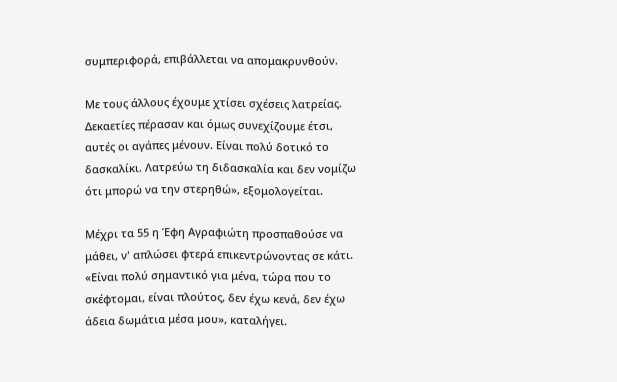συμπεριφορά, επιβάλλεται να απομακρυνθούν.

Με τους άλλους έχουμε χτίσει σχέσεις λατρείας. Δεκαετίες πέρασαν και όμως συνεχίζουμε έτσι, αυτές οι αγάπες μένουν. Είναι πολύ δοτικό το δασκαλίκι. Λατρεύω τη διδασκαλία και δεν νομίζω ότι μπορώ να την στερηθώ», εξομολογείται.

Μέχρι τα 55 η Έφη Αγραφιώτη προσπαθούσε να μάθει, ν' απλώσει φτερά επικεντρώνοντας σε κάτι. «Είναι πολύ σημαντικό για μένα, τώρα που το σκέφτομαι, είναι πλούτος, δεν έχω κενά, δεν έχω άδεια δωμάτια μέσα μου», καταλήγει.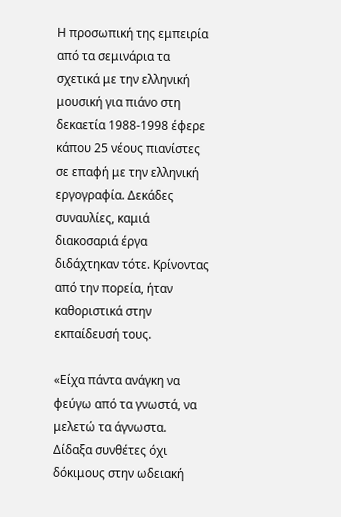Η προσωπική της εμπειρία από τα σεμινάρια τα σχετικά με την ελληνική μουσική για πιάνο στη δεκαετία 1988-1998 έφερε κάπου 25 νέους πιανίστες σε επαφή με την ελληνική εργογραφία. Δεκάδες συναυλίες, καμιά διακοσαριά έργα διδάχτηκαν τότε. Κρίνοντας από την πορεία, ήταν καθοριστικά στην εκπαίδευσή τους.

«Είχα πάντα ανάγκη να φεύγω από τα γνωστά, να μελετώ τα άγνωστα. Δίδαξα συνθέτες όχι δόκιμους στην ωδειακή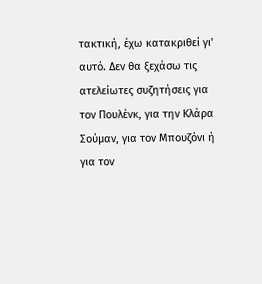τακτική, έχω κατακριθεί γι' αυτό. Δεν θα ξεχάσω τις ατελείωτες συζητήσεις για τον Πουλένκ, για την Κλάρα Σούμαν, για τον Μπουζόνι ή για τον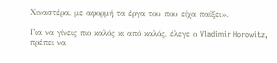Χιναστέρα, με αφορμή τα έργα του που είχα παίξει».

Για να γίνεις πιο καλός κι από καλός, έλεγε ο Vladimir Horowitz, πρέπει να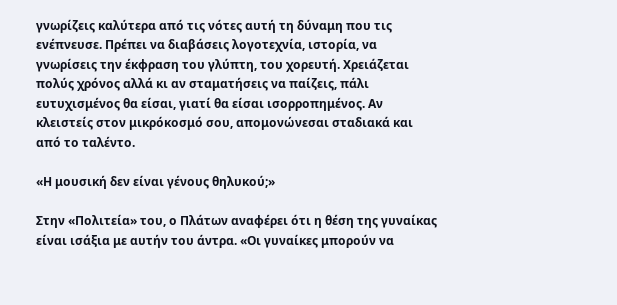γνωρίζεις καλύτερα από τις νότες αυτή τη δύναμη που τις ενέπνευσε. Πρέπει να διαβάσεις λογοτεχνία, ιστορία, να γνωρίσεις την έκφραση του γλύπτη, του χορευτή. Χρειάζεται πολύς χρόνος αλλά κι αν σταματήσεις να παίζεις, πάλι ευτυχισμένος θα είσαι, γιατί θα είσαι ισορροπημένος. Αν κλειστείς στον μικρόκοσμό σου, απομονώνεσαι σταδιακά και από το ταλέντο.

«Η μουσική δεν είναι γένους θηλυκού;»

Στην «Πολιτεία» του, ο Πλάτων αναφέρει ότι η θέση της γυναίκας είναι ισάξια με αυτήν του άντρα. «Οι γυναίκες μπορούν να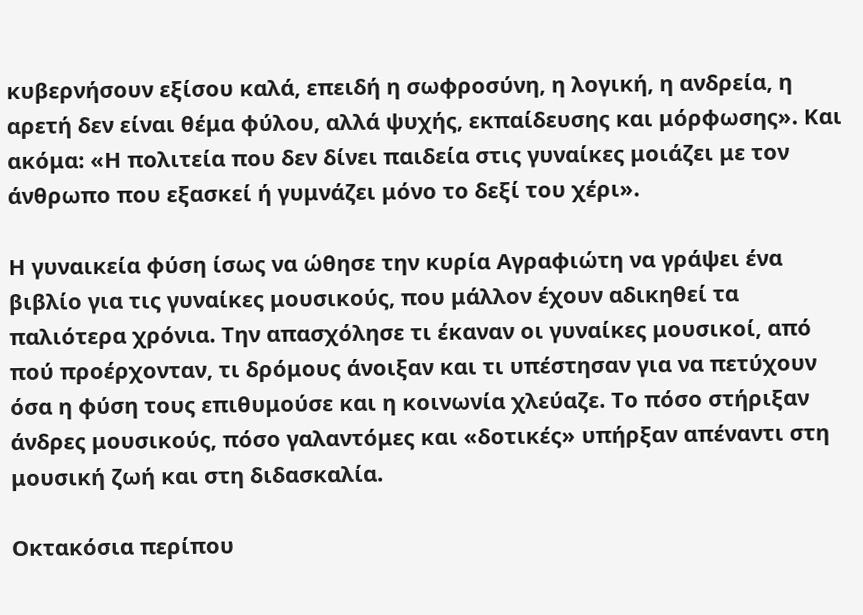κυβερνήσουν εξίσου καλά, επειδή η σωφροσύνη, η λογική, η ανδρεία, η αρετή δεν είναι θέμα φύλου, αλλά ψυχής, εκπαίδευσης και μόρφωσης». Και ακόμα: «Η πολιτεία που δεν δίνει παιδεία στις γυναίκες μοιάζει με τον άνθρωπο που εξασκεί ή γυμνάζει μόνο το δεξί του χέρι».

Η γυναικεία φύση ίσως να ώθησε την κυρία Αγραφιώτη να γράψει ένα βιβλίο για τις γυναίκες μουσικούς, που μάλλον έχουν αδικηθεί τα παλιότερα χρόνια. Την απασχόλησε τι έκαναν οι γυναίκες μουσικοί, από πού προέρχονταν, τι δρόμους άνοιξαν και τι υπέστησαν για να πετύχουν όσα η φύση τους επιθυμούσε και η κοινωνία χλεύαζε. Το πόσο στήριξαν άνδρες μουσικούς, πόσο γαλαντόμες και «δοτικές» υπήρξαν απέναντι στη μουσική ζωή και στη διδασκαλία.

Οκτακόσια περίπου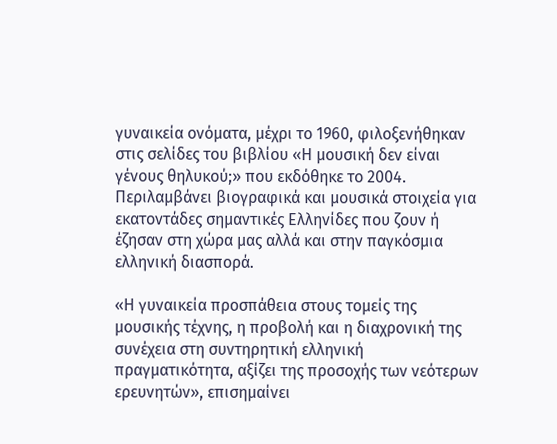γυναικεία ονόματα, μέχρι το 1960, φιλοξενήθηκαν στις σελίδες του βιβλίου «Η μουσική δεν είναι γένους θηλυκού;» που εκδόθηκε το 2004. Περιλαμβάνει βιογραφικά και μουσικά στοιχεία για εκατοντάδες σημαντικές Ελληνίδες που ζουν ή έζησαν στη χώρα μας αλλά και στην παγκόσμια ελληνική διασπορά.

«Η γυναικεία προσπάθεια στους τομείς της μουσικής τέχνης, η προβολή και η διαχρονική της συνέχεια στη συντηρητική ελληνική πραγματικότητα, αξίζει της προσοχής των νεότερων ερευνητών», επισημαίνει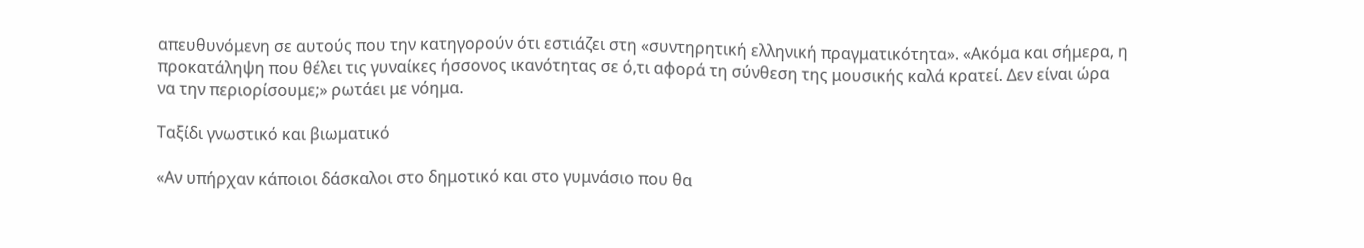απευθυνόμενη σε αυτούς που την κατηγορούν ότι εστιάζει στη «συντηρητική ελληνική πραγματικότητα». «Ακόμα και σήμερα, η προκατάληψη που θέλει τις γυναίκες ήσσονος ικανότητας σε ό,τι αφορά τη σύνθεση της μουσικής καλά κρατεί. Δεν είναι ώρα να την περιορίσουμε;» ρωτάει με νόημα.

Ταξίδι γνωστικό και βιωματικό

«Αν υπήρχαν κάποιοι δάσκαλοι στο δημοτικό και στο γυμνάσιο που θα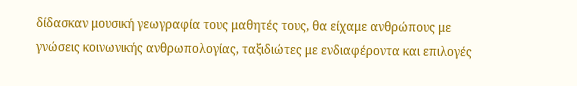δίδασκαν μουσική γεωγραφία τους μαθητές τους, θα είχαμε ανθρώπους με γνώσεις κοινωνικής ανθρωπολογίας, ταξιδιώτες με ενδιαφέροντα και επιλογές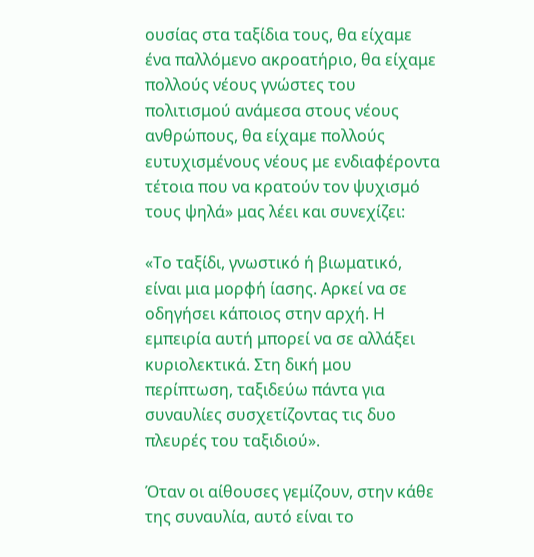ουσίας στα ταξίδια τους, θα είχαμε ένα παλλόμενο ακροατήριο, θα είχαμε πολλούς νέους γνώστες του πολιτισμού ανάμεσα στους νέους ανθρώπους, θα είχαμε πολλούς ευτυχισμένους νέους με ενδιαφέροντα τέτοια που να κρατούν τον ψυχισμό τους ψηλά» μας λέει και συνεχίζει:

«Το ταξίδι, γνωστικό ή βιωματικό, είναι μια μορφή ίασης. Αρκεί να σε οδηγήσει κάποιος στην αρχή. Η εμπειρία αυτή μπορεί να σε αλλάξει κυριολεκτικά. Στη δική μου περίπτωση, ταξιδεύω πάντα για συναυλίες συσχετίζοντας τις δυο πλευρές του ταξιδιού».

Όταν οι αίθουσες γεμίζουν, στην κάθε της συναυλία, αυτό είναι το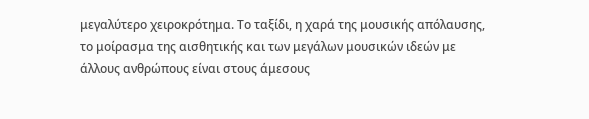μεγαλύτερο χειροκρότημα. Το ταξίδι, η χαρά της μουσικής απόλαυσης, το μοίρασμα της αισθητικής και των μεγάλων μουσικών ιδεών με άλλους ανθρώπους είναι στους άμεσους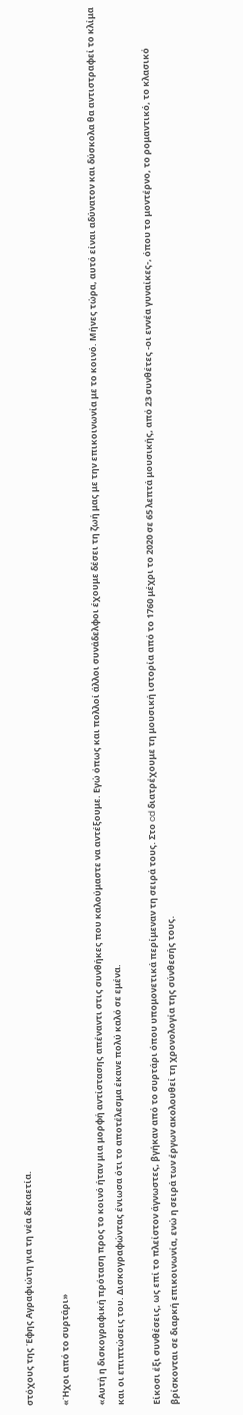στόχους της Έφης Αγραφιώτη για τη νέα δεκαετία.

«Ήχοι από το συρτάρι»

«Αυτή η δισκογραφική πρόταση προς το κοινό ήταν μια μορφή αντίστασης απέναντι στις συνθήκες που καλούμαστε να αντέξουμε. Εγώ όπως και πολλοί άλλοι συνάδελφοι έχουμε δέσει τη ζωή μας με την επικοινωνία με το κοινό. Μήνες τώρα, αυτό είναι αδύνατον και δύσκολα θα αντιστραφεί το κλίμα και οι επιπτώσεις του. Δισκογραφώντας ένιωσα ότι το αποτέλεσμα έκανε πολύ καλό σε εμένα.

Είκοσι έξι συνθέσεις, ως επί το πλείστον άγνωστες, βγήκαν από το συρτάρι όπου υπομονετικά περίμεναν τη σειρά τους. Στο cd διατρέχουμε τη μουσική ιστορία από το 1760 μέχρι το 2020 σε 65 λεπτά μουσικής, από 23 συνθέτες -οι εννέα γυναίκες-, όπου το μοντέρνο, το ρομαντικό, το κλασικό βρίσκονται σε διαρκή επικοινωνία, ενώ η σειρά των έργων ακολουθεί τη χρονολογία της σύνθεσής τους.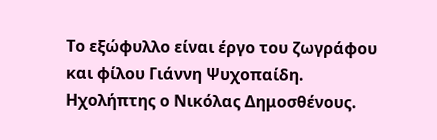Το εξώφυλλο είναι έργο του ζωγράφου και φίλου Γιάννη Ψυχοπαίδη. Ηχολήπτης ο Νικόλας Δημοσθένους.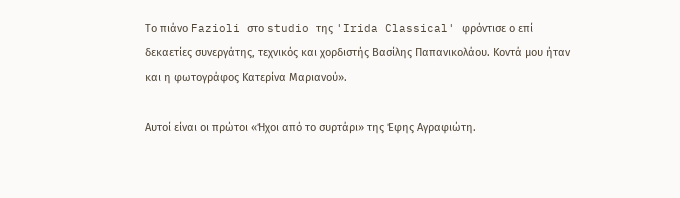Το πιάνο Fazioli στο studio της 'Irida Classical' φρόντισε ο επί δεκαετίες συνεργάτης, τεχνικός και χορδιστής Βασίλης Παπανικολάου. Κοντά μου ήταν και η φωτογράφος Κατερίνα Μαριανού».

Αυτοί είναι οι πρώτοι «Ήχοι από το συρτάρι» της Έφης Αγραφιώτη.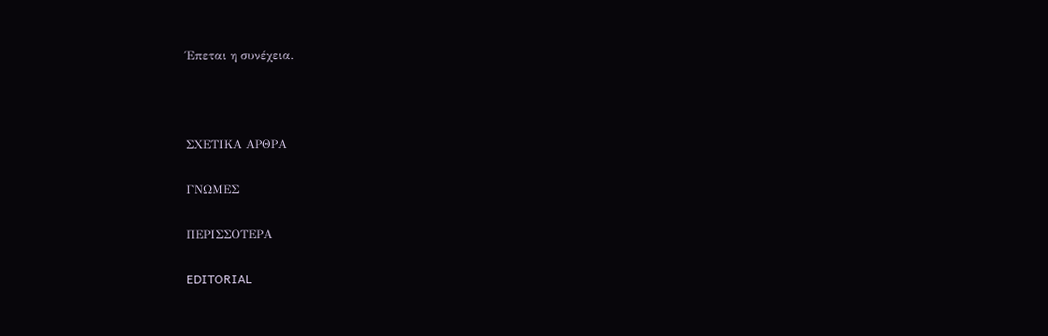Έπεται η συνέχεια.



ΣΧΕΤΙΚΑ ΑΡΘΡΑ

ΓΝΩΜΕΣ

ΠΕΡΙΣΣΟΤΕΡΑ

EDITORIAL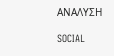ΑΝΑΛΥΣΗ

SOCIAL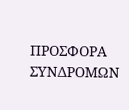ΠΡΟΣΦΟΡΑ ΣΥΝΔΡΟΜΩΝ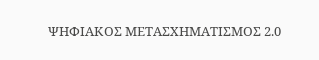ΨΗΦΙΑΚΟΣ ΜΕΤΑΣΧΗΜΑΤΙΣΜΟΣ 2.0